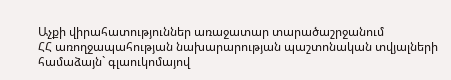Աչքի վիրահատություններ առաջատար տարածաշրջանում
ՀՀ առողջապահության նախարարության պաշտոնական տվյալների համաձայն` գլաուկոմայով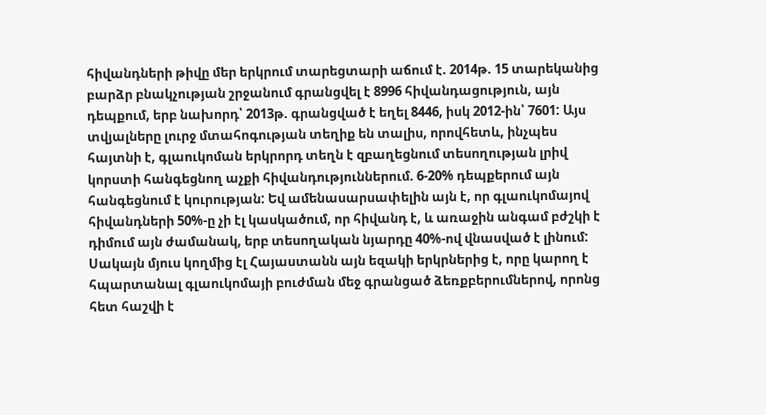հիվանդների թիվը մեր երկրում տարեցտարի աճում է. 2014թ. 15 տարեկանից բարձր բնակչության շրջանում գրանցվել է 8996 հիվանդացություն, այն դեպքում, երբ նախորդ՝ 2013թ. գրանցված է եղել 8446, իսկ 2012-ին՝ 7601: Այս տվյալները լուրջ մտահոգության տեղիք են տալիս, որովհետև, ինչպես հայտնի է, գլաուկոման երկրորդ տեղն է զբաղեցնում տեսողության լրիվ կորստի հանգեցնող աչքի հիվանդություններում. 6-20% դեպքերում այն հանգեցնում է կուրության: Եվ ամենասարսափելին այն է, որ գլաուկոմայով հիվանդների 50%-ը չի էլ կասկածում, որ հիվանդ է, և առաջին անգամ բժշկի է դիմում այն ժամանակ, երբ տեսողական նյարդը 40%-ով վնասված է լինում: Սակայն մյուս կողմից էլ Հայաստանն այն եզակի երկրներից է, որը կարող է հպարտանալ գլաուկոմայի բուժման մեջ գրանցած ձեռքբերումներով, որոնց հետ հաշվի է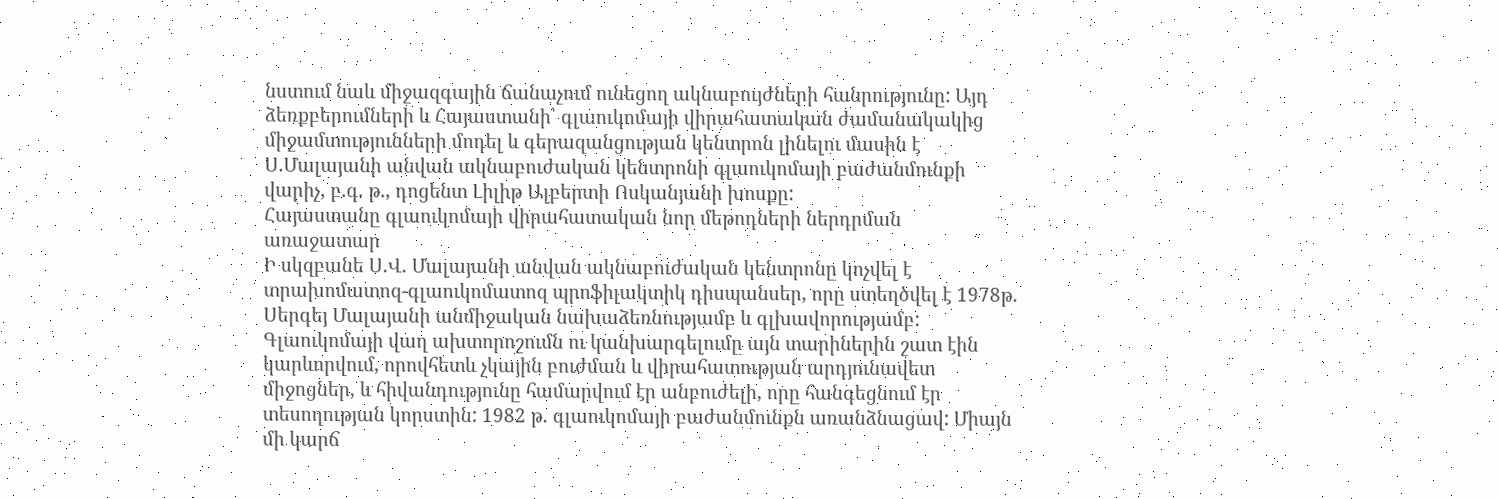նստում նաև միջազգային ճանաչում ունեցող ակնաբույժների հանրությունը: Այդ ձեռքբերումների և Հայաստանի՝ գլաուկոմայի վիրահատական ժամանակակից միջամտությունների մոդել և գերազանցության կենտրոն լինելու մասին է Ս.Մալայանի անվան ակնաբուժական կենտրոնի գլաուկոմայի բաժանմունքի վարիչ, բ.գ. թ., դոցենտ Լիլիթ Ալբերտի Ոսկանյանի խոսքը:
Հայաստանը գլաուկոմայի վիրահատական նոր մեթոդների ներդրման առաջատար
Ի սկզբանե Ս.Վ. Մալայանի անվան ակնաբուժական կենտրոնը կոչվել է տրախոմատոզ-գլաուկոմատոզ պրոֆիլակտիկ դիսպանսեր, որը ստեղծվել է 1978թ. Սերգեյ Մալայանի անմիջական նախաձեռնությամբ և գլխավորությամբ: Գլաուկոմայի վաղ ախտորոշումն ու կանխարգելումը այն տարիներին շատ էին կարևորվում, որովհետև չկային բուժման և վիրահատության արդյունավետ միջոցներ, և հիվանդությունը համարվում էր անբուժելի, որը հանգեցնում էր տեսողության կորստին: 1982 թ. գլաուկոմայի բաժանմունքն առանձնացավ: Միայն մի կարճ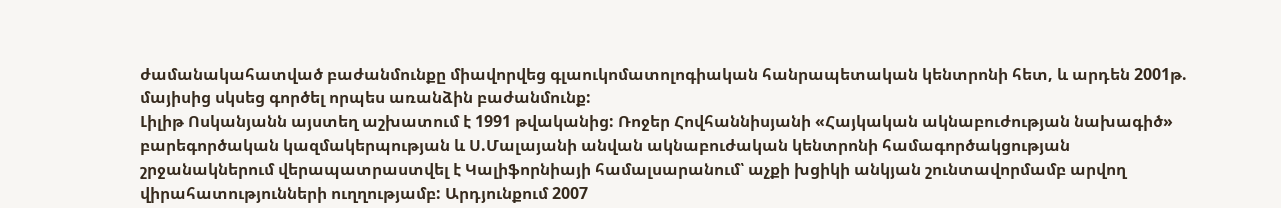ժամանակահատված բաժանմունքը միավորվեց գլաուկոմատոլոգիական հանրապետական կենտրոնի հետ, և արդեն 2001թ. մայիսից սկսեց գործել որպես առանձին բաժանմունք:
Լիլիթ Ոսկանյանն այստեղ աշխատում է 1991 թվականից: Ռոջեր Հովհաննիսյանի «Հայկական ակնաբուժության նախագիծ» բարեգործական կազմակերպության և Ս.Մալայանի անվան ակնաբուժական կենտրոնի համագործակցության շրջանակներում վերապատրաստվել է Կալիֆորնիայի համալսարանում՝ աչքի խցիկի անկյան շունտավորմամբ արվող վիրահատությունների ուղղությամբ: Արդյունքում 2007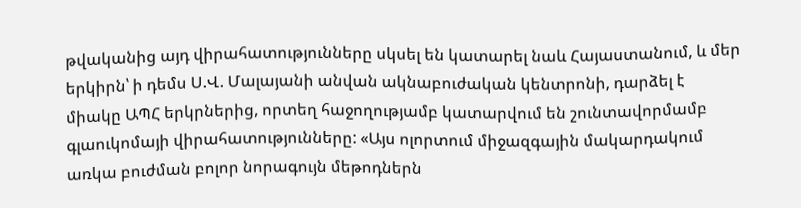թվականից այդ վիրահատությունները սկսել են կատարել նաև Հայաստանում, և մեր երկիրն՝ ի դեմս Ս.Վ. Մալայանի անվան ակնաբուժական կենտրոնի, դարձել է միակը ԱՊՀ երկրներից, որտեղ հաջողությամբ կատարվում են շունտավորմամբ գլաուկոմայի վիրահատությունները: «Այս ոլորտում միջազգային մակարդակում առկա բուժման բոլոր նորագույն մեթոդներն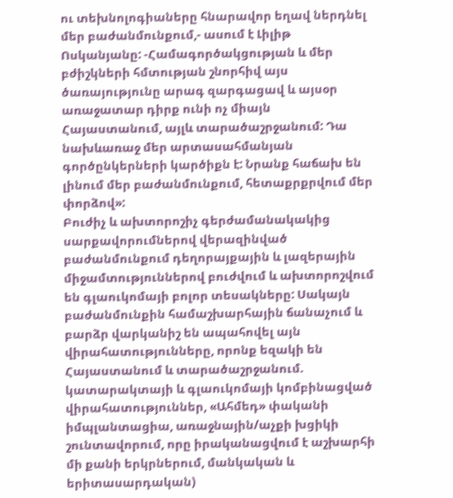ու տեխնոլոգիաները հնարավոր եղավ ներդնել մեր բաժանմունքում,- ասում է Լիլիթ Ոսկանյանը: -Համագործակցության և մեր բժիշկների հմտության շնորհիվ այս ծառայությունը արագ զարգացավ և այսօր առաջատար դիրք ունի ոչ միայն Հայաստանում, այլև տարածաշրջանում: Դա նախևառաջ մեր արտասահմանյան գործընկերների կարծիքն է: Նրանք հաճախ են լինում մեր բաժանմունքում, հետաքրքրվում մեր փորձով»:
Բուժիչ և ախտորոշիչ գերժամանակակից սարքավորումներով վերազինված բաժանմունքում դեղորայքային և լազերային միջամտություններով բուժվում և ախտորոշվում են գլաուկոմայի բոլոր տեսակները: Սակայն բաժանմունքին համաշխարհային ճանաչում և բարձր վարկանիշ են ապահովել այն վիրահատությունները, որոնք եզակի են Հայաստանում և տարածաշրջանում. կատարակտայի և գլաուկոմայի կոմբինացված վիրահատություններ, «Ահմեդ» փականի իմպլանտացիա, առաջնային/աչքի խցիկի շունտավորում, որը իրականացվում է աշխարհի մի քանի երկրներում, մանկական և երիտասարդական)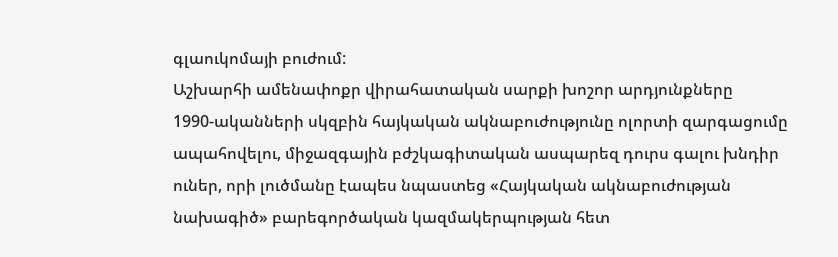գլաուկոմայի բուժում:
Աշխարհի ամենափոքր վիրահատական սարքի խոշոր արդյունքները
1990-ականների սկզբին հայկական ակնաբուժությունը ոլորտի զարգացումը ապահովելու, միջազգային բժշկագիտական ասպարեզ դուրս գալու խնդիր ուներ, որի լուծմանը էապես նպաստեց «Հայկական ակնաբուժության նախագիծ» բարեգործական կազմակերպության հետ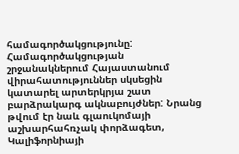համագործակցությունը: Համագործակցության շրջանակներում Հայաստանում վիրահատություններ սկսեցին կատարել արտերկրյա շատ բարձրակարգ ակնաբույժներ: Նրանց թվում էր նաև գլաուկոմայի աշխարհահռչակ փորձագետ, Կալիֆորնիայի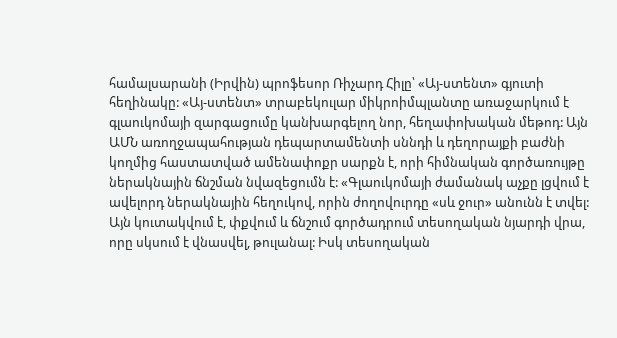համալսարանի (Իրվին) պրոֆեսոր Ռիչարդ Հիլը՝ «Այ-ստենտ» գյուտի հեղինակը: «Այ-ստենտ» տրաբեկուլար միկրոիմպլանտը առաջարկում է գլաուկոմայի զարգացումը կանխարգելող նոր, հեղափոխական մեթոդ: Այն ԱՄՆ առողջապահության դեպարտամենտի սննդի և դեղորայքի բաժնի կողմից հաստատված ամենափոքր սարքն է, որի հիմնական գործառույթը ներակնային ճնշման նվազեցումն է: «Գլաուկոմայի ժամանակ աչքը լցվում է ավելորդ ներակնային հեղուկով, որին ժողովուրդը «սև ջուր» անունն է տվել: Այն կուտակվում է, փքվում և ճնշում գործադրում տեսողական նյարդի վրա, որը սկսում է վնասվել, թուլանալ: Իսկ տեսողական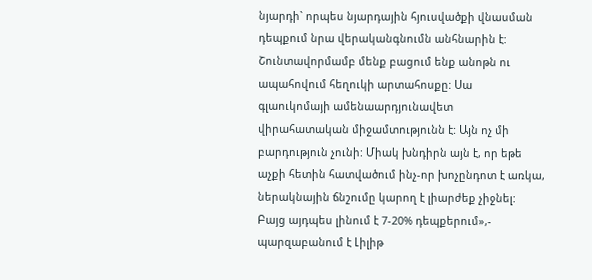նյարդի` որպես նյարդային հյուսվածքի վնասման դեպքում նրա վերականգնումն անհնարին է: Շունտավորմամբ մենք բացում ենք անոթն ու ապահովում հեղուկի արտահոսքը: Սա գլաուկոմայի ամենաարդյունավետ վիրահատական միջամտությունն է: Այն ոչ մի բարդություն չունի: Միակ խնդիրն այն է, որ եթե աչքի հետին հատվածում ինչ-որ խոչընդոտ է առկա, ներակնային ճնշումը կարող է լիարժեք չիջնել: Բայց այդպես լինում է 7-20% դեպքերում»,- պարզաբանում է Լիլիթ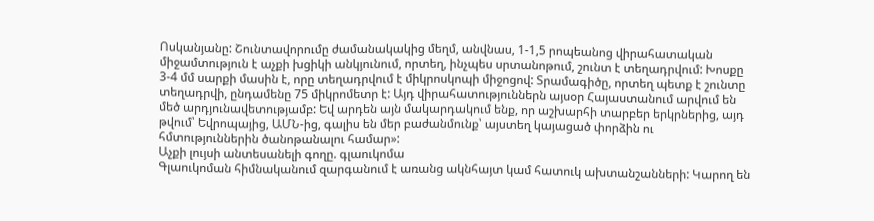Ոսկանյանը: Շունտավորումը ժամանակակից մեղմ, անվնաս, 1-1,5 րոպեանոց վիրահատական միջամտություն է աչքի խցիկի անկյունում, որտեղ, ինչպես սրտանոթում, շունտ է տեղադրվում: Խոսքը 3-4 մմ սարքի մասին է, որը տեղադրվում է միկրոսկոպի միջոցով: Տրամագիծը, որտեղ պետք է շունտը տեղադրվի, ընդամենը 75 միկրոմետր է: Այդ վիրահատություններն այսօր Հայաստանում արվում են մեծ արդյունավետությամբ: Եվ արդեն այն մակարդակում ենք, որ աշխարհի տարբեր երկրներից, այդ թվում՝ Եվրոպայից, ԱՄՆ-ից, գալիս են մեր բաժանմունք՝ այստեղ կայացած փորձին ու հմտություններին ծանոթանալու համար»:
Աչքի լույսի անտեսանելի գողը. գլաուկոմա
Գլաուկոման հիմնականում զարգանում է առանց ակնհայտ կամ հատուկ ախտանշանների: Կարող են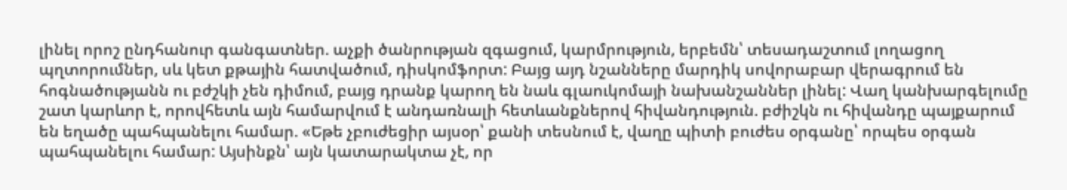լինել որոշ ընդհանուր գանգատներ. աչքի ծանրության զգացում, կարմրություն, երբեմն՝ տեսադաշտում լողացող պղտորումներ, սև կետ քթային հատվածում, դիսկոմֆորտ: Բայց այդ նշանները մարդիկ սովորաբար վերագրում են հոգնածությանն ու բժշկի չեն դիմում, բայց դրանք կարող են նաև գլաուկոմայի նախանշաններ լինել: Վաղ կանխարգելումը շատ կարևոր է, որովհետև այն համարվում է անդառնալի հետևանքներով հիվանդություն. բժիշկն ու հիվանդը պայքարում են եղածը պահպանելու համար. «Եթե չբուժեցիր այսօր՝ քանի տեսնում է, վաղը պիտի բուժես օրգանը՝ որպես օրգան պահպանելու համար: Այսինքն՝ այն կատարակտա չէ, որ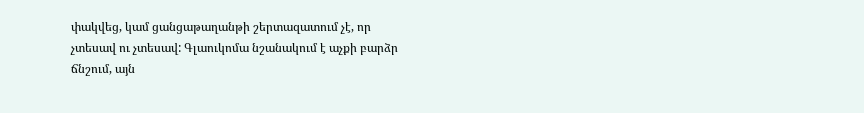փակվեց, կամ ցանցաթաղանթի շերտազատում չէ, որ չտեսավ ու չտեսավ: Գլաուկոմա նշանակում է աչքի բարձր ճնշում, այն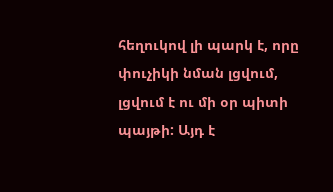հեղուկով լի պարկ է, որը փուչիկի նման լցվում, լցվում է ու մի օր պիտի պայթի: Այդ է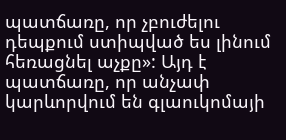պատճառը, որ չբուժելու դեպքում ստիպված ես լինում հեռացնել աչքը»: Այդ է պատճառը, որ անչափ կարևորվում են գլաուկոմայի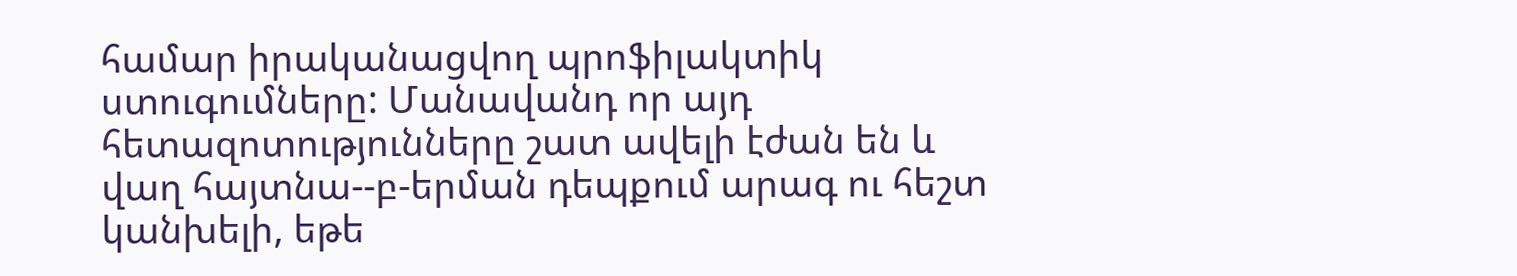համար իրականացվող պրոֆիլակտիկ ստուգումները: Մանավանդ որ այդ հետազոտությունները շատ ավելի էժան են և վաղ հայտնա--բ-երման դեպքում արագ ու հեշտ կանխելի, եթե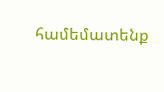համեմատենք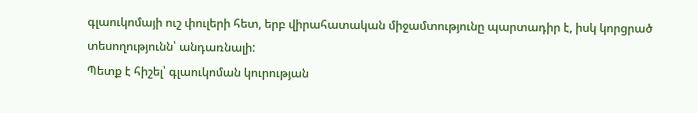գլաուկոմայի ուշ փուլերի հետ, երբ վիրահատական միջամտությունը պարտադիր է, իսկ կորցրած տեսողությունն՝ անդառնալի:
Պետք է հիշել՝ գլաուկոման կուրության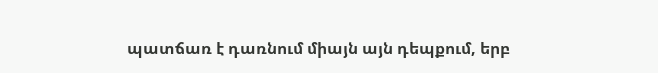պատճառ է դառնում միայն այն դեպքում, երբ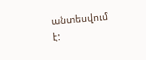անտեսվում է: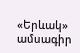«Երևակ» ամսագիր